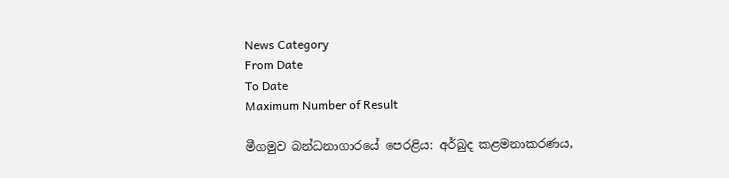News Category
From Date
To Date
Maximum Number of Result

මීගමුව බන්ධනාගාරයේ පෙරළිය: අර්බුද කළමනාකරණය,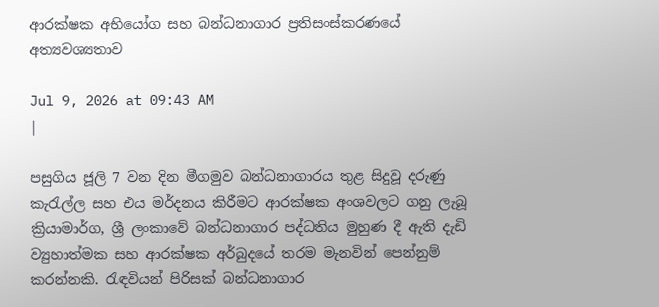ආරක්ෂක අභියෝග සහ බන්ධනාගාර ප්‍රතිසංස්කරණයේ අත්‍යවශ්‍යතාව

Jul 9, 2026 at 09:43 AM
|

පසුගිය ජූලි 7 වන දින මීගමුව බන්ධනාගාරය තුළ සිදුවූ දරුණු කැරැල්ල සහ එය මර්දනය කිරීමට ආරක්ෂක අංශවලට ගනු ලැබූ ක්‍රියාමාර්ග, ශ්‍රී ලංකාවේ බන්ධනාගාර පද්ධතිය මුහුණ දී ඇති දැඩි ව්‍යුහාත්මක සහ ආරක්ෂක අර්බුදයේ තරම මැනවින් පෙන්නුම් කරන්නකි. රැඳවියන් පිරිසක් බන්ධනාගාර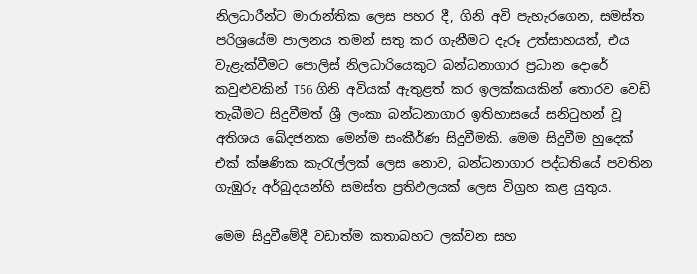නිලධාරීන්ට මාරාන්තික ලෙස පහර දී, ගිනි අවි පැහැරගෙන, සමස්ත පරිශ්‍රයේම පාලනය තමන් සතු කර ගැනීමට දැරූ උත්සාහයත්, එය වැළැක්වීමට පොලිස් නිලධාරියෙකුට බන්ධනාගාර ප්‍රධාන දොරේ කවුළුවකින් T56 ගිනි අවියක් ඇතුළත් කර ඉලක්කයකින් තොරව වෙඩි තැබීමට සිදුවීමත් ශ්‍රී ලංකා බන්ධනාගාර ඉතිහාසයේ සනිටුහන් වූ අතිශය ඛේදජනක මෙන්ම සංකීර්ණ සිදුවීමකි. මෙම සිදුවීම හුදෙක් එක් ක්ෂණික කැරැල්ලක් ලෙස නොව, බන්ධනාගාර පද්ධතියේ පවතින ගැඹුරු අර්බුදයන්හි සමස්ත ප්‍රතිඵලයක් ලෙස විග්‍රහ කළ යුතුය.

මෙම සිදුවීමේදී වඩාත්ම කතාබහට ලක්වන සහ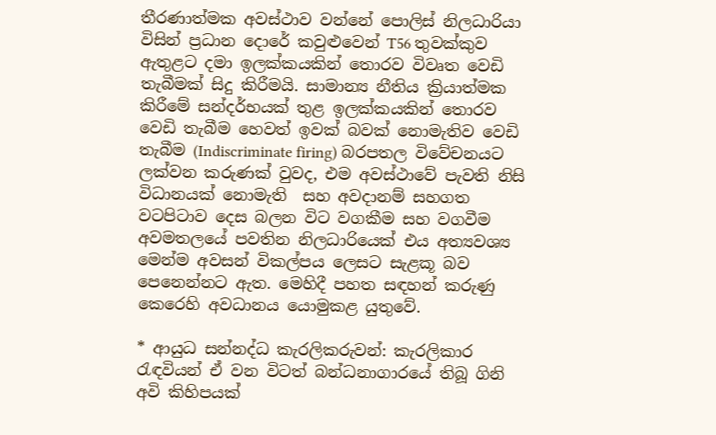තීරණාත්මක අවස්ථාව වන්නේ පොලිස් නිලධාරියා විසින් ප්‍රධාන දොරේ කවුළුවෙන් T56 තුවක්කුව ඇතුළට දමා ඉලක්කයකින් තොරව විවෘත වෙඩි තැබීමක් සිදු කිරීමයි. සාමාන්‍ය නීතිය ක්‍රියාත්මක කිරීමේ සන්දර්භයක් තුළ ඉලක්කයකින් තොරව වෙඩි තැබීම හෙවත් ඉවක් බවක් නොමැතිව වෙඩි තැබීම (Indiscriminate firing) බරපතල විවේචනයට ලක්වන කරුණක් වුවද, එම අවස්ථාවේ පැවති නිසි විධානයක් නොමැති  සහ අවදානම් සහගත වටපිටාව දෙස බලන විට වගකීම සහ වගවීම අවමතලයේ පවතින නිලධාරියෙක් එය අත්‍යවශ්‍ය මෙන්ම අවසන් විකල්පය ලෙසට සැළකූ බව පෙනෙන්නට ඇත. මෙහිදී පහත සඳහන් කරුණු කෙරෙහි අවධානය යොමුකළ යුතුවේ.

* ආයුධ සන්නද්ධ කැරලිකරුවන්: කැරලිකාර රැඳවියන් ඒ වන විටත් බන්ධනාගාරයේ තිබූ ගිනි අවි කිහිපයක්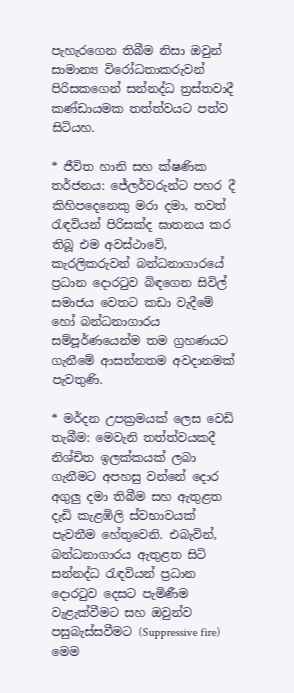පැහැරගෙන තිබීම නිසා ඔවුන් සාමාන්‍ය විරෝධතාකරුවන් පිරිසකගෙන් සන්නද්ධ ත්‍රස්තවාදී කණ්ඩායමක තත්ත්වයට පත්ව සිටියහ.

* ජීවිත හානි සහ ක්ෂණික තර්ජනය: ජේලර්වරුන්ට පහර දී කිහිපදෙනෙකු මරා දමා, තවත් රැඳවියන් පිරිසක්ද ඝාතනය කර තිබූ එම අවස්ථාවේ, කැරලිකරුවන් බන්ධනාගාරයේ ප්‍රධාන දොරටුව බිඳගෙන සිවිල් සමාජය වෙතට කඩා වැදීමේ හෝ බන්ධනාගාරය සම්පූර්ණයෙන්ම තම ග්‍රහණයට ගැනීමේ ආසන්නතම අවදානමක් පැවතුණි.

* මර්දන උපක්‍රමයක් ලෙස වෙඩි තැබීම: මෙවැනි තත්ත්වයකදී නිශ්චිත ඉලක්කයක් ලබා ගැනීමට අපහසු වන්නේ දොර අගුලු දමා තිබීම සහ ඇතුළත දැඩි කැළඹිලි ස්වභාවයක් පැවතීම හේතුවෙනි. එබැවින්, බන්ධනාගාරය ඇතුළත සිටි සන්නද්ධ රැඳවියන් ප්‍රධාන දොරටුව දෙසට පැමිණීම වැළැක්වීමට සහ ඔවුන්ව පසුබැස්සවීමට (Suppressive fire) මෙම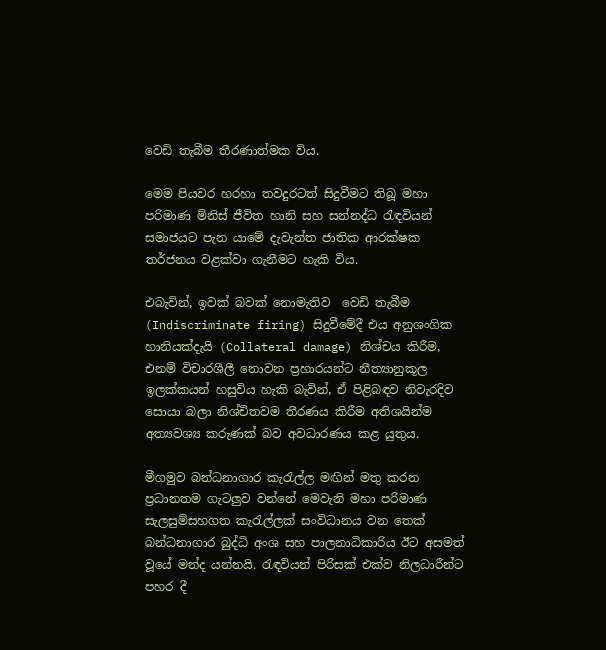වෙඩි තැබීම තීරණාත්මක විය.

මෙම පියවර හරහා තවදුරටත් සිදුවීමට තිබූ මහා පරිමාණ මිනිස් ජීවිත හානි සහ සන්නද්ධ රැඳවියන් සමාජයට පැන යාමේ දැවැන්ත ජාතික ආරක්ෂක තර්ජනය වළක්වා ගැනීමට හැකි විය.

එබැවින්, ඉවක් බවක් නොමැතිව  වෙඩි තැබීම (Indiscriminate firing) සිදුවීමේදී එය අනුශංගික හානියක්දැයි (Collateral damage) නිශ්චය කිරීම, එනම් විචාරශීලී නොවන ප්‍රහාරයන්ට නීත්‍යානුකූල ඉලක්කයන් හසුවිය හැකි බැවින්, ඒ පිළිබඳව නිවැරදිව සොයා බලා නිශ්චිතවම තීරණය කිරීම අතිශයින්ම අත්‍යවශ්‍ය කරුණක් බව අවධාරණය කළ යුතුය.

මීගමුව බන්ධනාගාර කැරැල්ල මඟින් මතු කරන ප්‍රධානතම ගැටලුව වන්නේ මෙවැනි මහා පරිමාණ සැලසුම්සහගත කැරැල්ලක් සංවිධානය වන තෙක් බන්ධනාගාර බුද්ධි අංශ සහ පාලනාධිකාරිය ඊට අසමත් වූයේ මන්ද යන්නයි. රැඳවියන් පිරිසක් එක්ව නිලධාරීන්ට පහර දී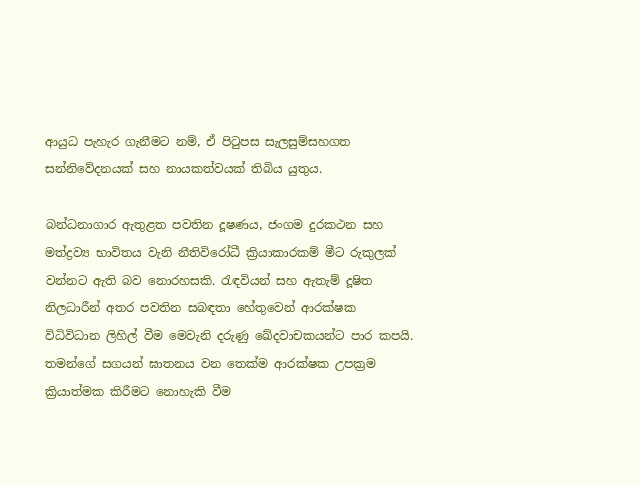ආයුධ පැහැර ගැනීමට නම්, ඒ පිටුපස සැලසුම්සහගත සන්නිවේදනයක් සහ නායකත්වයක් තිබිය යුතුය.

බන්ධනාගාර ඇතුළත පවතින දූෂණය, ජංගම දුරකථන සහ මත්ද්‍රව්‍ය භාවිතය වැනි නීතිවිරෝධී ක්‍රියාකාරකම් මීට රුකුලක් වන්නට ඇති බව නොරහසකි. රැඳවියන් සහ ඇතැම් දූෂිත නිලධාරීන් අතර පවතින සබඳතා හේතුවෙන් ආරක්ෂක විධිවිධාන ලිහිල් වීම මෙවැනි දරුණු ඛේදවාචකයන්ට පාර කපයි. තමන්ගේ සගයන් ඝාතනය වන තෙක්ම ආරක්ෂක උපක්‍රම ක්‍රියාත්මක කිරීමට නොහැකි වීම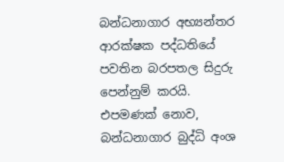බන්ධනාගාර අභ්‍යන්තර ආරක්ෂක පද්ධතියේ පවතින බරපතල සිදුරු පෙන්නුම් කරයි. එපමණක් නොව, බන්ධනාගාර බුද්ධි අංශ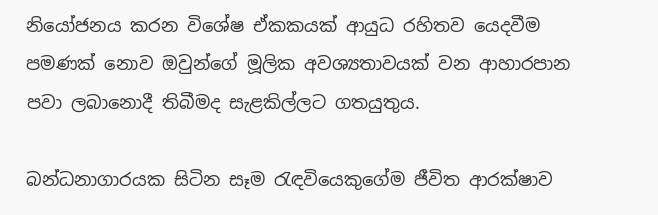නියෝජනය කරන විශේෂ ඒකකයක් ආයුධ රහිතව යෙදවීම පමණක් නොව ඔවුන්ගේ මූලික අවශ්‍යතාවයක් වන ආහාරපාන පවා ලබානොදී තිබීමද සැළකිල්ලට ගතයුතුය.

බන්ධනාගාරයක සිටින සෑම රැඳවියෙකුගේම ජීවිත ආරක්ෂාව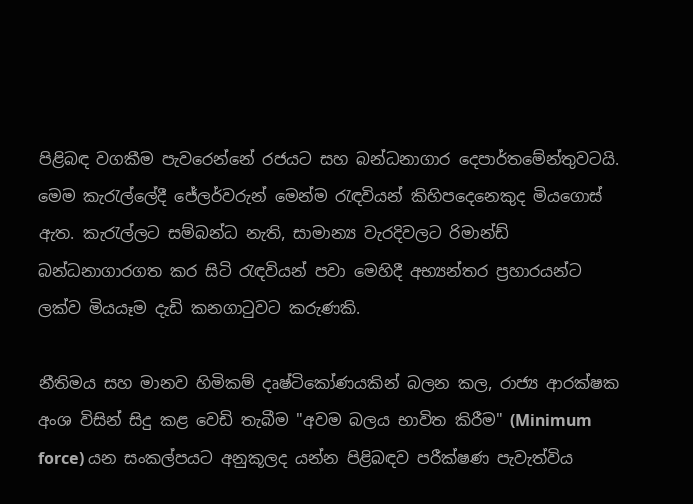පිළිබඳ වගකීම පැවරෙන්නේ රජයට සහ බන්ධනාගාර දෙපාර්තමේන්තුවටයි. මෙම කැරැල්ලේදී ජේලර්වරුන් මෙන්ම රැඳවියන් කිහිපදෙනෙකුද මියගොස් ඇත. කැරැල්ලට සම්බන්ධ නැති, සාමාන්‍ය වැරදිවලට රිමාන්ඩ් බන්ධනාගාරගත කර සිටි රැඳවියන් පවා මෙහිදී අභ්‍යන්තර ප්‍රහාරයන්ට ලක්ව මියයෑම දැඩි කනගාටුවට කරුණකි.

නීතිමය සහ මානව හිමිකම් දෘෂ්ටිකෝණයකින් බලන කල, රාජ්‍ය ආරක්ෂක අංශ විසින් සිදු කළ වෙඩි තැබීම "අවම බලය භාවිත කිරීම" (Minimum force) යන සංකල්පයට අනුකූලද යන්න පිළිබඳව පරීක්ෂණ පැවැත්විය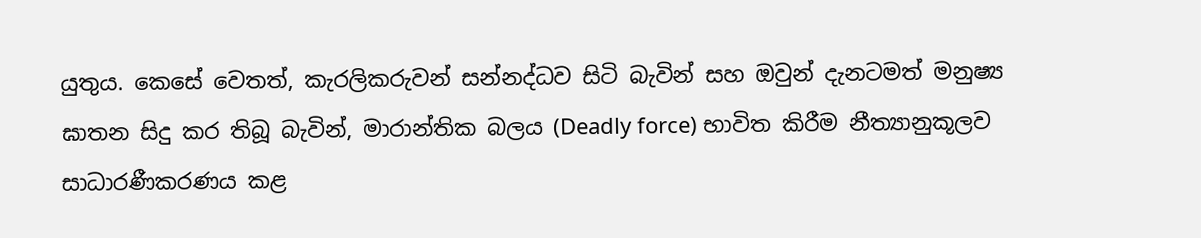යුතුය. කෙසේ වෙතත්, කැරලිකරුවන් සන්නද්ධව සිටි බැවින් සහ ඔවුන් දැනටමත් මනුෂ්‍ය ඝාතන සිදු කර තිබූ බැවින්, මාරාන්තික බලය (Deadly force) භාවිත කිරීම නීත්‍යානුකූලව සාධාරණීකරණය කළ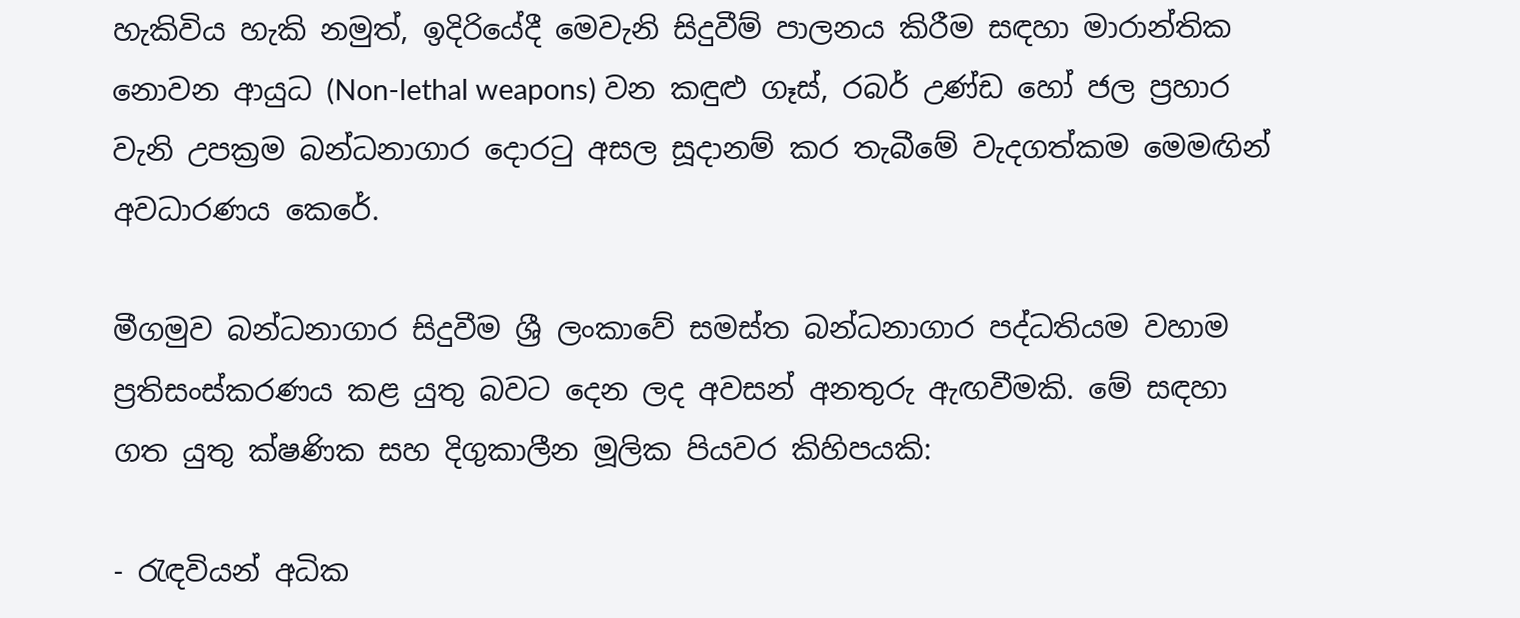හැකිවිය හැකි නමුත්, ඉදිරියේදී මෙවැනි සිදුවීම් පාලනය කිරීම සඳහා මාරාන්තික නොවන ආයුධ (Non-lethal weapons) වන කඳුළු ගෑස්, රබර් උණ්ඩ හෝ ජල ප්‍රහාර වැනි උපක්‍රම බන්ධනාගාර දොරටු අසල සූදානම් කර තැබීමේ වැදගත්කම මෙමඟින් අවධාරණය කෙරේ.

මීගමුව බන්ධනාගාර සිදුවීම ශ්‍රී ලංකාවේ සමස්ත බන්ධනාගාර පද්ධතියම වහාම ප්‍රතිසංස්කරණය කළ යුතු බවට දෙන ලද අවසන් අනතුරු ඇඟවීමකි. මේ සඳහා ගත යුතු ක්ෂණික සහ දිගුකාලීන මූලික පියවර කිහිපයකි:

- රැඳවියන් අධික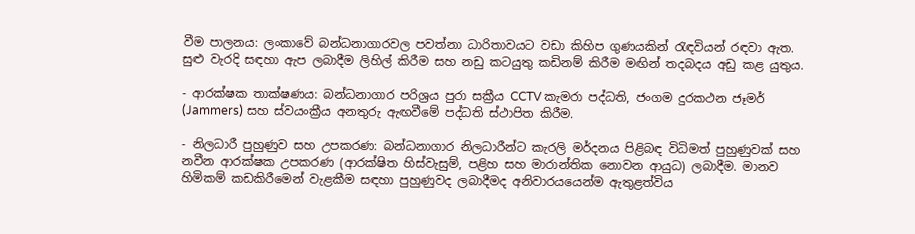වීම පාලනය: ලංකාවේ බන්ධනාගාරවල පවත්නා ධාරිතාවයට වඩා කිහිප ගුණයකින් රැඳවියන් රඳවා ඇත. සුළු වැරදි සඳහා ඇප ලබාදීම ලිහිල් කිරීම සහ නඩු කටයුතු කඩිනම් කිරීම මඟින් තදබදය අඩු කළ යුතුය.

- ආරක්ෂක තාක්ෂණය: බන්ධනාගාර පරිශ්‍රය පුරා සක්‍රීය CCTV කැමරා පද්ධති, ජංගම දුරකථන ජෑමර් (Jammers) සහ ස්වයංක්‍රීය අනතුරු ඇඟවීමේ පද්ධති ස්ථාපිත කිරීම.

- නිලධාරී පුහුණුව සහ උපකරණ: බන්ධනාගාර නිලධාරීන්ට කැරලි මර්දනය පිළිබඳ විධිමත් පුහුණුවක් සහ නවීන ආරක්ෂක උපකරණ (ආරක්ෂිත හිස්වැසුම්, පළිහ සහ මාරාන්තික නොවන ආයුධ) ලබාදීම. මානව හිමිකම් කඩකිරීමෙන් වැළකීම සඳහා පුහුණුවද ලබාදීමද අනිවාරයයෙන්ම ඇතුළත්විය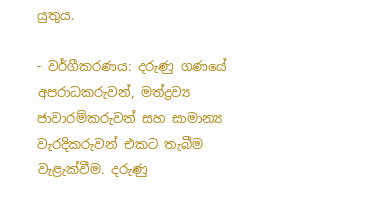යුතුය.

- වර්ගීකරණය: දරුණු ගණයේ අපරාධකරුවන්, මත්ද්‍රව්‍ය ජාවාරම්කරුවන් සහ සාමාන්‍ය වැරදිකරුවන් එකට තැබීම වැළැක්වීම. දරුණු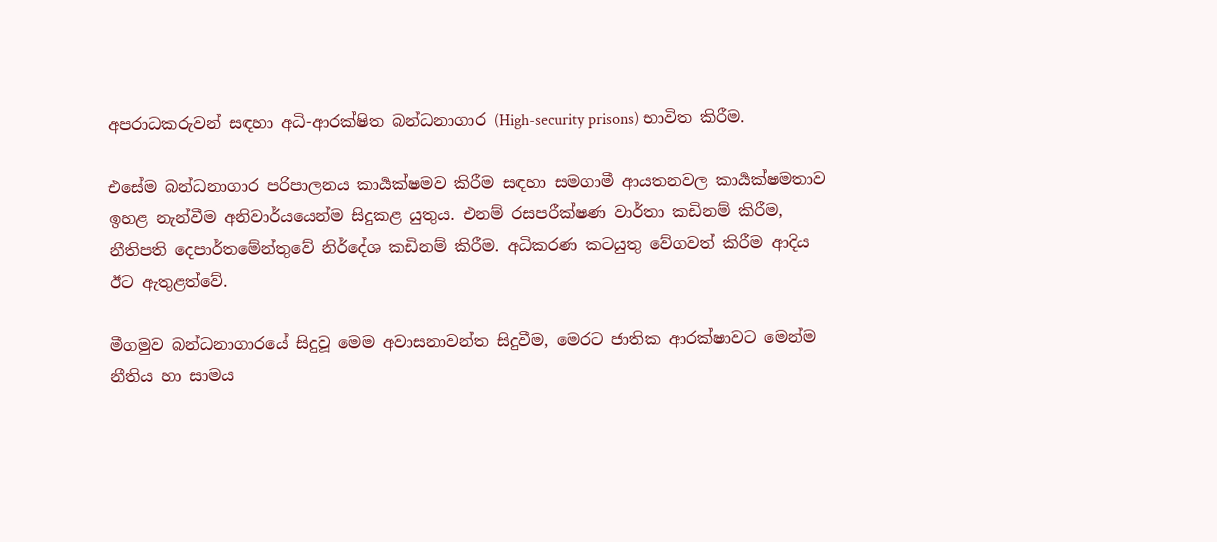අපරාධකරුවන් සඳහා අධි-ආරක්ෂිත බන්ධනාගාර (High-security prisons) භාවිත කිරීම.

එසේම බන්ධනාගාර පරිපාලනය කාර්‍යක්ෂමව කිරීම සඳහා සමගාමී ආයතනවල කාර්‍යක්ෂමතාව ඉහළ නැන්වීම අනිවාර්යයෙන්ම සිදුකළ යුතුය. එනම් රසපරීක්ෂණ වාර්තා කඩිනම් කිරීම, නීතිපති දෙපාර්තමේන්තුවේ නිර්දේශ කඩිනම් කිරීම. අධිකරණ කටයුතු වේගවත් කිරීම ආදිය ඊට ඇතුළත්වේ.

මීගමුව බන්ධනාගාරයේ සිදුවූ මෙම අවාසනාවන්ත සිදුවීම, මෙරට ජාතික ආරක්ෂාවට මෙන්ම නීතිය හා සාමය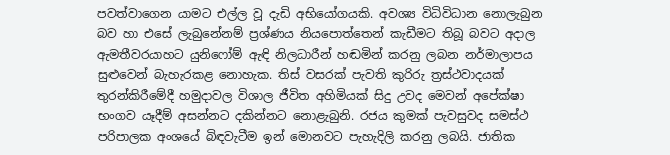පවත්වාගෙන යාමට එල්ල වූ දැඩි අභියෝගයකි. අවශ්‍ය විධිවිධාන නොලැබුන බව හා එසේ ලැබුනේනම් ප්‍රශ්ණය නියපොත්තෙන් කැඩීමට තිබූ බවට අදාල ඇමතීවරයාහට යුනිෆෝම් ඇඳි නිලධාරීන් හඬමින් කරනු ලබන නර්මාලාපය සුළුවෙන් බැහැරකළ නොහැක. තිස් වසරක් පැවති කුරිරු ත්‍රස්ථවාදයක් තුරන්කිරීමේදී හමුදාවල විශාල ජීවිත අහිමියක් සිදු උවද මෙවන් අපේක්ෂා භංගව යෑදීම් අසන්නට දකින්නට නොළැබුනි. රජය කුමක් පැවසුවද සමස්ථ පරිපාලක අංශයේ බිඳවැටීම ඉන් මොනවට පැහැදිලි කරනු ලබයි. ජාතික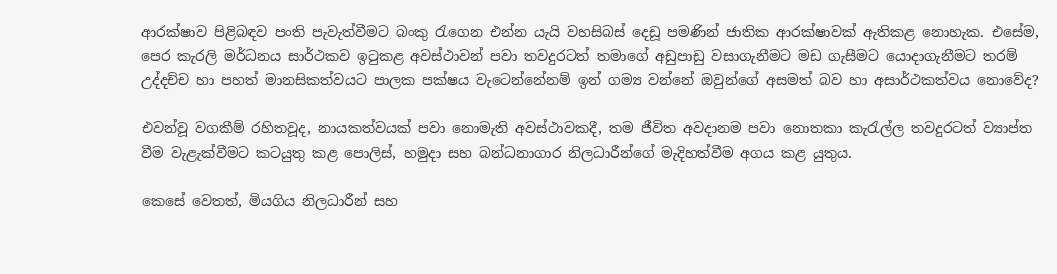ආරක්ෂාව පිළිබඳව පංති පැවැත්වීමට බංකු රැගෙන එන්න යැයි වහසිබස් දෙඩූ පමණින් ජාතික ආරක්ෂාවක් ඇතිකළ නොහැක. එසේම, පෙර කැරලි මර්ධනය සාර්ථකව ඉටුකළ අවස්ථාවන් පවා තවදුරටත් තමාගේ අඩුපාඩු වසාගැනීමට මඩ ගැසීමට යොදාගැනීමට තරම් උද්දච්ච හා පහත් මානසිකත්වයට පාලක පක්ෂය වැටෙන්නේනම් ඉන් ගම්‍ය වන්නේ ඔවුන්ගේ අසමත් බව හා අසාර්ථකත්වය නොවේද?

එවන්වූ වගකීම් රහිතවූද, නායකත්වයක් පවා නොමැති අවස්ථාවකදී, තම ජීවිත අවදානම පවා නොතකා කැරැල්ල තවදුරටත් ව්‍යාප්ත වීම වැළැක්වීමට කටයුතු කළ පොලිස්, හමුදා සහ බන්ධනාගාර නිලධාරීන්ගේ මැදිහත්වීම අගය කළ යුතුය.

කෙසේ වෙතත්, මියගිය නිලධාරීන් සහ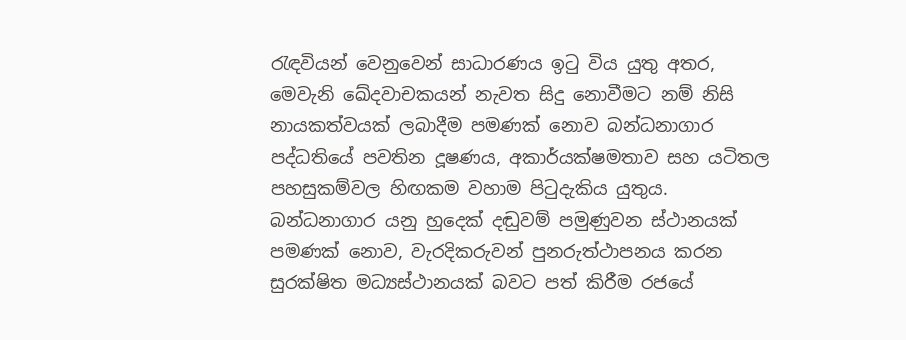රැඳවියන් වෙනුවෙන් සාධාරණය ඉටු විය යුතු අතර, මෙවැනි ඛේදවාචකයන් නැවත සිදු නොවීමට නම් නිසි නායකත්වයක් ලබාදීම පමණක් නොව බන්ධනාගාර පද්ධතියේ පවතින දූෂණය, අකාර්යක්ෂමතාව සහ යටිතල පහසුකම්වල හිඟකම වහාම පිටුදැකිය යුතුය. බන්ධනාගාර යනු හුදෙක් දඬුවම් පමුණුවන ස්ථානයක් පමණක් නොව, වැරදිකරුවන් පුනරුත්ථාපනය කරන සුරක්ෂිත මධ්‍යස්ථානයක් බවට පත් කිරීම රජයේ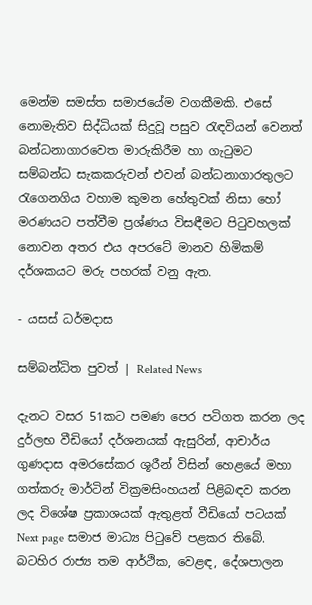මෙන්ම සමස්ත සමාජයේම වගකීමකි. එසේ නොමැතිව සිද්ධියක් සිදුවූ පසුව රැඳවියන් වෙනත් බන්ධනාගාරවෙත මාරුකිරීම හා ගැටුමට සම්බන්ධ සැකකරුවන් එවන් බන්ධනාගාරතුලට රැගෙනගිය වහාම කුමන හේතුවක් නිසා හෝ මරණයට පත්වීම ප්‍රශ්ණය විසඳීමට පිටුවහලක් නොවන අතර එය අපරටේ මානව හිමිකම් දර්ශකයට මරු පහරක් වනු ඇත.

- යසස් ධර්මදාස

සම්බන්ධිත පුවත් | Related News

දැනට වසර 51කට පමණ පෙර පටිගත කරන ලද දුර්ලභ වීඩියෝ දර්ශනයක් ඇසුරින්, ආචාර්ය ගුණදාස අමරසේකර ශූරීන් විසින් හෙළයේ මහා ගත්කරු මාර්ටින් වික්‍රමසිංහයන් පිළිබඳව කරන ලද විශේෂ ප්‍රකාශයක් ඇතුළත් වීඩියෝ පටයක් Next page සමාජ මාධ්‍ය පිටුවේ පළකර තිබේ.
බටහිර රාජ්‍ය තම ආර්ථික, වෙළඳ, දේශපාලන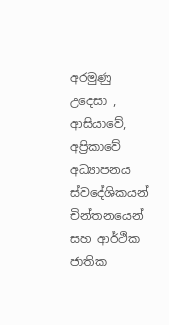අරමුණු උදෙසා , ආසියාවේ, අප්‍රිකාවේ අධ්‍යාපනය ස්වදේශිකයන් චින්තනයෙන් සහ ආර්ථික ජාතික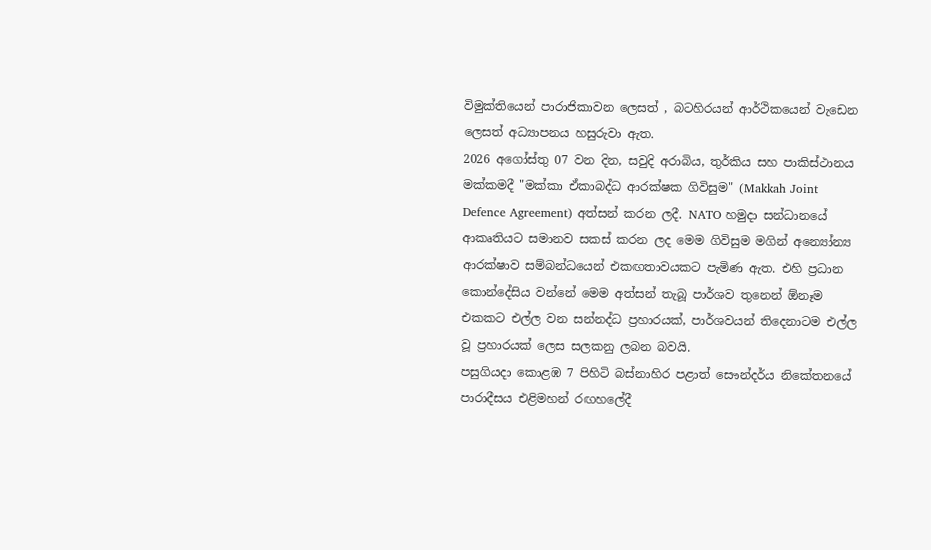විමුක්තියෙන් පාරාජිකාවන ලෙසත් , බටහිරයන් ආර්ථිකයෙන් වැඩෙන ලෙසත් අධ්‍යාපනය හසුරුවා ඇත.
2026 අගෝස්තු 07 වන දින, සවුදි අරාබිය, තුර්කිය සහ පාකිස්ථානය මක්කමදී "මක්කා ඒකාබද්ධ ආරක්ෂක ගිවිසුම" (Makkah Joint Defence Agreement) අත්සන් කරන ලදී. NATO හමුදා සන්ධානයේ ආකෘතියට සමානව සකස් කරන ලද මෙම ගිවිසුම මගින් අන්‍යෝන්‍ය ආරක්ෂාව සම්බන්ධයෙන් එකඟතාවයකට පැමිණ ඇත. එහි ප්‍රධාන කොන්දේසිය වන්නේ මෙම අත්සන් තැබූ පාර්ශව තුනෙන් ඕනෑම එකකට එල්ල වන සන්නද්ධ ප්‍රහාරයක්, පාර්ශවයන් තිදෙනාටම එල්ල වූ ප්‍රහාරයක් ලෙස සලකනු ලබන බවයි.
පසුගියදා කොළඹ 7 පිහිටි බස්නාහිර පළාත් සෞන්දර්ය නිකේතනයේ පාරාදීසය එළිමහන් රඟහලේදී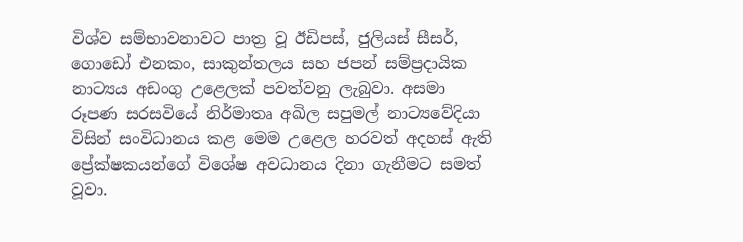විශ්ව සම්භාවනාවට පාත්‍ර වූ ඊඩිපස්, ජුලියස් සීසර්, ගොඩෝ එනකං, සාකුන්තලය සහ ජපන් සම්ප්‍රදායික නාට්‍යය අඩංගු උළෙලක් පවත්වනු ලැබුවා. අසමා රූපණ සරසවියේ නිර්මාතෘ අඛිල සපුමල් නාට්‍යවේදියා විසින් සංවිධානය කළ මෙම උළෙල හරවත් අදහස් ඇති ප්‍රේක්ෂකයන්ගේ විශේෂ අවධානය දිනා ගැනීමට සමත් වූවා.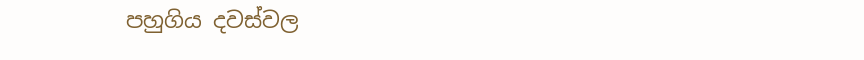පහුගිය දවස්වල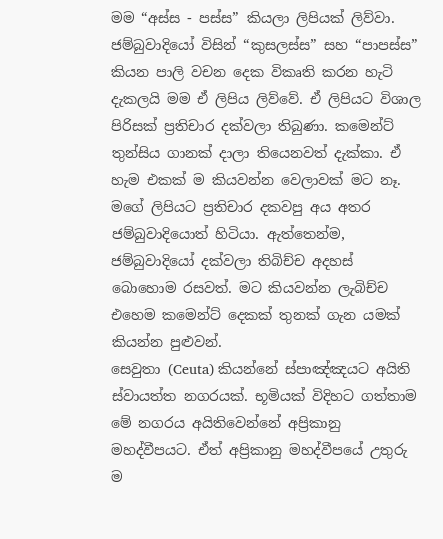මම “අස්ස - පස්ස” කියලා ලිපියක් ලිව්වා. ජම්බුවාදියෝ විසින් “කුසලස්ස” සහ “පාපස්ස” කියන පාලි වචන දෙක විකෘති කරන හැටි දැකලයි මම ඒ ලිපිය ලිව්වේ. ඒ ලිපියට විශාල පිරිසක් ප්‍රතිචාර දක්වලා තිබුණා. කමෙන්ට් තුන්සිය ගානක් දාලා තියෙනවත් දැක්කා. ඒ හැම එකක් ම කියවන්න වෙලාවක් මට නෑ. මගේ ලිපියට ප්‍රතිචාර දකවපු අය අතර ජම්බුවාදියොත් හිටියා. ඇත්තෙන්ම, ජම්බුවාදියෝ දක්වලා තිබිච්ච අදහස් බොහොම රසවත්. මට කියවන්න ලැබිච්ච එහෙම කමෙන්ට් දෙකක් තුනක් ගැන යමක් කියන්න පුළුවන්.
සෙවුතා (Ceuta) කියන්නේ ස්පාඤ්ඤයට අයිති ස්වායත්ත නගරයක්. භූමියක් විදිහට ගත්තාම මේ නගරය අයිතිවෙන්නේ අප්‍රිකානු මහද්වීපයට. ඒත් අප්‍රිකානු මහද්වීපයේ උතුරු ම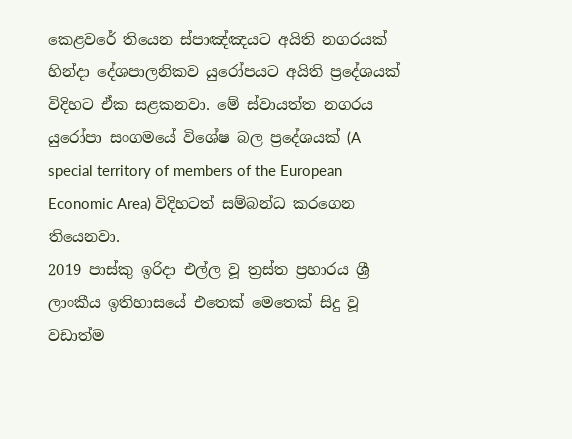කෙළවරේ තියෙන ස්පාඤ්ඤයට අයිති නගරයක් හින්දා දේශපාලනිකව යුරෝපයට අයිති ප්‍රදේශයක් විදිහට ඒක සළකනවා. මේ ස්වායත්ත නගරය යුරෝපා සංගමයේ විශේෂ බල ප්‍රදේශයක් (A special territory of members of the European Economic Area) විදිහටත් සම්බන්ධ කරගෙන තියෙනවා.
2019 පාස්කු ඉරිදා එල්ල වූ ත්‍රස්ත ප්‍රහාරය ශ්‍රී ලාංකීය ඉතිහාසයේ එතෙක් මෙතෙක් සිදු වූ වඩාත්ම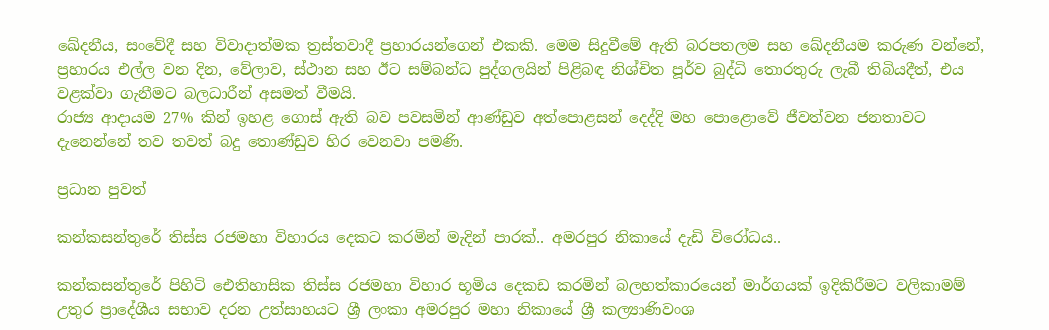ඛේදනීය, සංවේදී සහ විවාදාත්මක ත්‍රස්තවාදී ප්‍රහාරයන්ගෙන් එකකි. මෙම සිදුවීමේ ඇති බරපතලම සහ ඛේදනීයම කරුණ වන්නේ, ප්‍රහාරය එල්ල වන දින, වේලාව, ස්ථාන සහ ඊට සම්බන්ධ පුද්ගලයින් පිළිබඳ නිශ්චිත පූර්ව බුද්ධි තොරතුරු ලැබී තිබියදීත්, එය වළක්වා ගැනීමට බලධාරීන් අසමත් වීමයි.
රාජ්‍ය ආදායම 27% කින් ඉහළ ගොස් ඇති බව පවසමින් ආණ්ඩුව අත්පොළසන් දෙද්දි මහ පොළොවේ ජීවත්වන ජනතාවට දැනෙන්නේ තව තවත් බදු තොණ්ඩුව හිර වෙනවා පමණි.

ප්‍රධාන පුවත්

කන්කසන්තුරේ තිස්ස රජමහා විහාරය දෙකට කරමින් මැදින් පාරක්.. අමරපුර නිකායේ දැඩි විරෝධය..

කන්කසන්තුරේ පිහිටි ඓතිහාසික තිස්ස රජමහා විහාර භූමිය දෙකඩ කරමින් බලහත්කාරයෙන් මාර්ගයක් ඉදිකිරීමට වලිකාමම් උතුර ප්‍රාදේශීය සභාව දරන උත්සාහයට ශ්‍රී ලංකා අමරපුර මහා නිකායේ ශ්‍රී කල්‍යාණිවංශ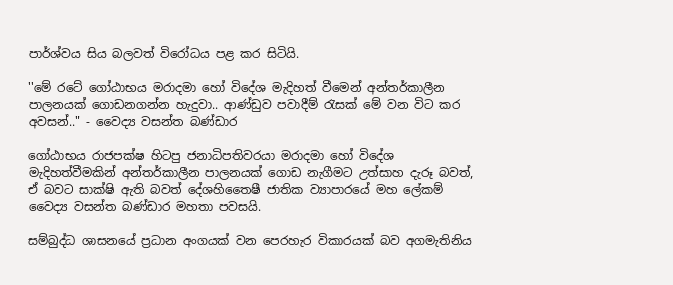පාර්ශ්වය සිය බලවත් විරෝධය පළ කර සිටියි.

''මේ රටේ ගෝඨාභය මරාදමා හෝ විදේශ මැදිහත් වීමෙන් අන්තර්කාලීන පාලනයක් ගොඩනගන්න හැදුවා.. ආණ්ඩුව පවාදීම් රැසක් මේ වන විට කර අවසන්.." - වෛද්‍ය වසන්ත බණ්ඩාර

ගෝඨාභය රාජපක්ෂ හිටපු ජනාධිපතිවරයා මරාදමා හෝ විදේශ මැදිහත්වීමකින් අන්තර්කාලීන පාලනයක් ගොඩ නැගීමට උත්සාහ දැරූ බවත්, ඒ බවට සාක්ෂි ඇති බවත් දේශහිතෛෂී ජාතික ව්‍යාපාරයේ මහ ලේකම් වෛද්‍ය වසන්ත බණ්ඩාර මහතා පවසයි.

සම්බුද්ධ ශාසනයේ ප්‍රධාන අංගයක් වන පෙරහැර විකාරයක් බව අගමැතිනිය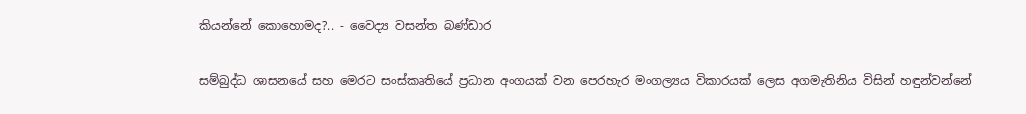කියන්නේ කොහොමද?.. - වෛද්‍ය වසන්ත බණ්ඩාර

සම්බුද්ධ ශාසනයේ සහ මෙරට සංස්කෘතියේ ප්‍රධාන අංගයක් වන පෙරහැර මංගල්‍යය විකාරයක් ලෙස අගමැතිනිය විසින් හඳුන්වන්නේ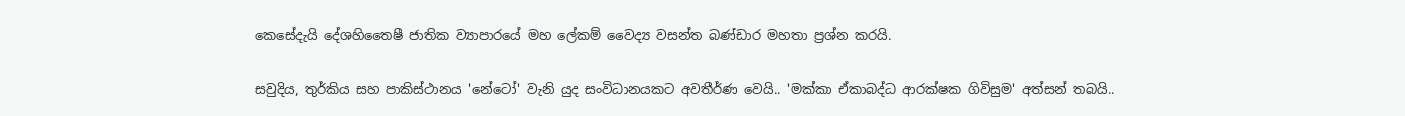කෙසේදැයි දේශහිතෛෂී ජාතික ව්‍යාපාරයේ මහ ලේකම් වෛද්‍ය වසන්ත බණ්ඩාර මහතා ප්‍රශ්න කරයි.

සවුදිය, තුර්කිය සහ පාකිස්ථානය 'නේටෝ' වැනි යුද සංවිධානයකට අවතීර්ණ වෙයි.. 'මක්කා ඒකාබද්ධ ආරක්ෂක ගිවිසුම' අත්සන් තබයි..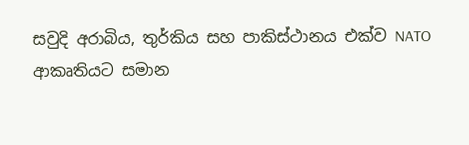සවුදි අරාබිය, තුර්කිය සහ පාකිස්ථානය එක්ව NATO ආකෘතියට සමාන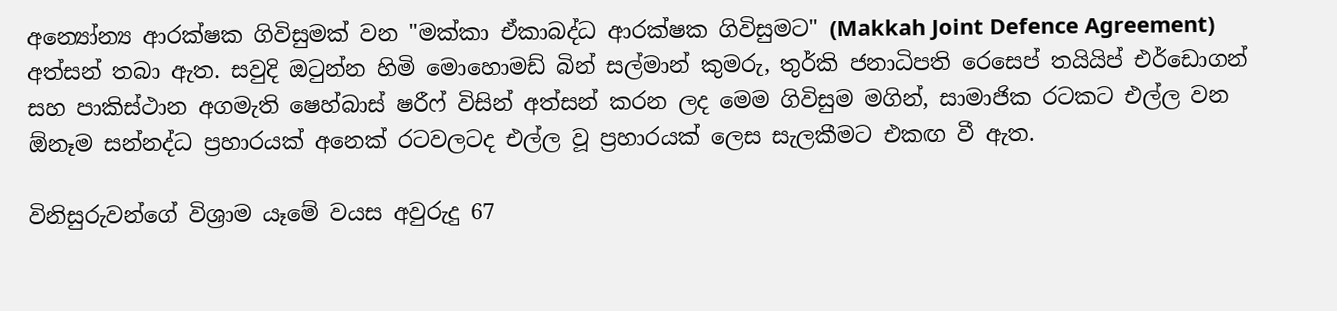අන්‍යෝන්‍ය ආරක්ෂක ගිවිසුමක් වන "මක්කා ඒකාබද්ධ ආරක්ෂක ගිවිසුමට" (Makkah Joint Defence Agreement) අත්සන් තබා ඇත. සවුදි ඔටුන්න හිමි මොහොමඩ් බින් සල්මාන් කුමරු, තුර්කි ජනාධිපති රෙසෙප් තයියිප් එර්ඩොගන් සහ පාකිස්ථාන අගමැති ෂෙහ්බාස් ෂරීෆ් විසින් අත්සන් කරන ලද මෙම ගිවිසුම මගින්, සාමාජික රටකට එල්ල වන ඕනෑම සන්නද්ධ ප්‍රහාරයක් අනෙක් රටවලටද එල්ල වූ ප්‍රහාරයක් ලෙස සැලකීමට එකඟ වී ඇත.

විනිසුරුවන්ගේ විශ්‍රාම යෑමේ වයස අවුරුදු 67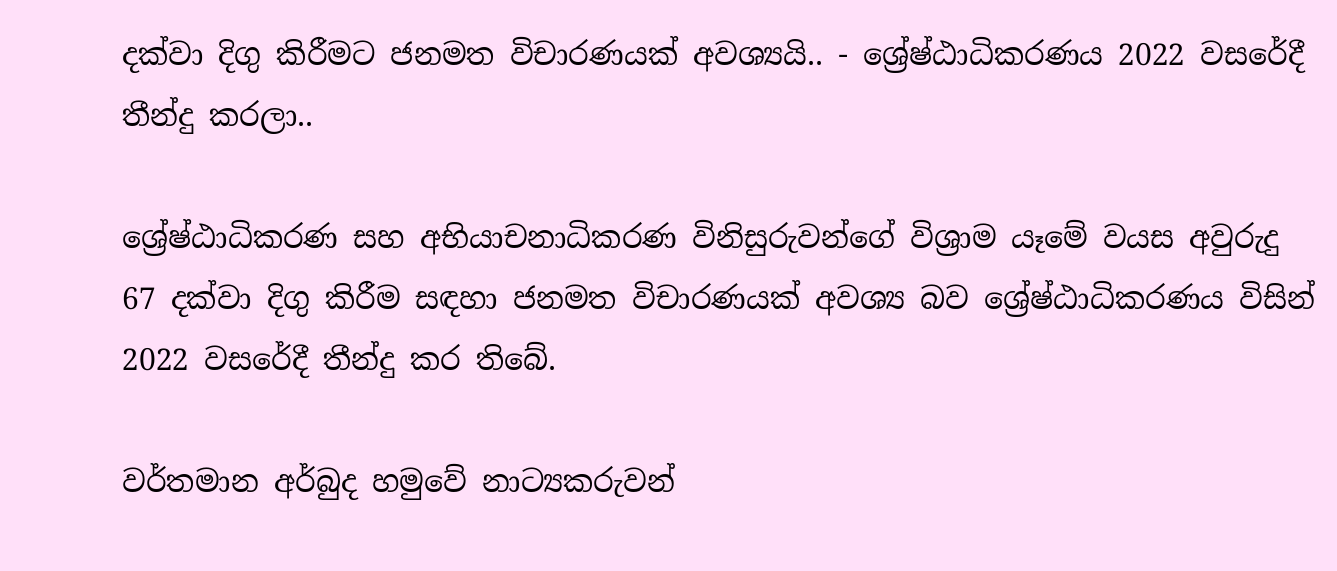දක්වා දිගු කිරීමට ජනමත විචාරණයක් අවශ්‍යයි.. - ශ්‍රේෂ්ඨාධිකරණය 2022 වසරේදී තීන්දු කරලා..

ශ්‍රේෂ්ඨාධිකරණ සහ අභියාචනාධිකරණ විනිසුරුවන්ගේ විශ්‍රාම යෑමේ වයස අවුරුදු 67 දක්වා දිගු කිරීම සඳහා ජනමත විචාරණයක් අවශ්‍ය බව ශ්‍රේෂ්ඨාධිකරණය විසින් 2022 වසරේදී තීන්දු කර තිබේ.

වර්තමාන අර්බුද හමුවේ නාට්‍යකරුවන්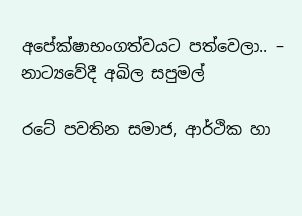අපේක්ෂාභංගත්වයට පත්වෙලා.. – නාට්‍යවේදී අඛිල සපුමල්

රටේ පවතින සමාජ, ආර්ථික හා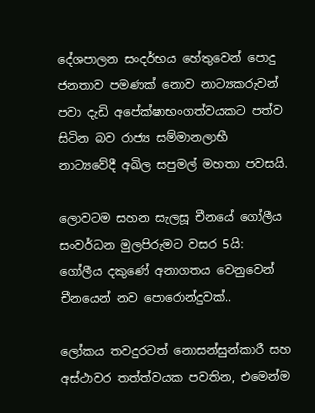දේශපාලන සංදර්භය හේතුවෙන් පොදු ජනතාව පමණක් නොව නාට්‍යකරුවන් පවා දැඩි අපේක්ෂාභංගත්වයකට පත්ව සිටින බව රාජ්‍ය සම්මානලාභී නාට්‍යවේදී අඛිල සපුමල් මහතා පවසයි.

ලොවටම සහන සැලසූ චීනයේ ගෝලීය සංවර්ධන මුලපිරුමට වසර 5යි: ගෝලීය දකුණේ අනාගතය වෙනුවෙන් චීනයෙන් නව පොරොන්දුවක්..

ලෝකය තවදුරටත් නොසන්සුන්කාරී සහ අස්ථාවර තත්ත්වයක පවතින, එමෙන්ම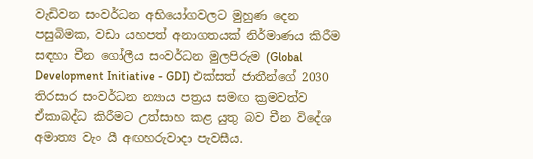වැඩිවන සංවර්ධන අභියෝගවලට මුහුණ දෙන පසුබිමක, වඩා යහපත් අනාගතයක් නිර්මාණය කිරීම සඳහා චීන ගෝලීය සංවර්ධන මුලපිරුම (Global Development Initiative - GDI) එක්සත් ජාතීන්ගේ 2030 තිරසාර සංවර්ධන න්‍යාය පත්‍රය සමඟ ක්‍රමවත්ව ඒකාබද්ධ කිරීමට උත්සාහ කළ යුතු බව චීන විදේශ අමාත්‍ය වැං යී අඟහරුවාදා පැවසීය.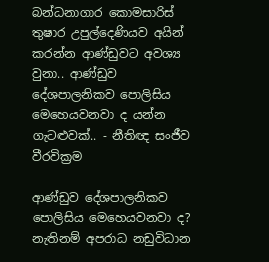බන්ධනාගාර කොමසාරිස් තුෂාර උපුල්දෙණියව අයින් කරන්න ආණ්ඩුවට අවශ්‍ය වුනා.. ආණ්ඩුව දේශපාලනිකව පොලිසිය මෙහෙයවනවා ද යන්න ගැටළුවක්.. - නීතිඥ සංජීව වීරවික්‍රම

ආණ්ඩුව දේශපාලනිකව පොලිසිය මෙහෙයවනවා ද? නැතිනම් අපරාධ නඩුවිධාන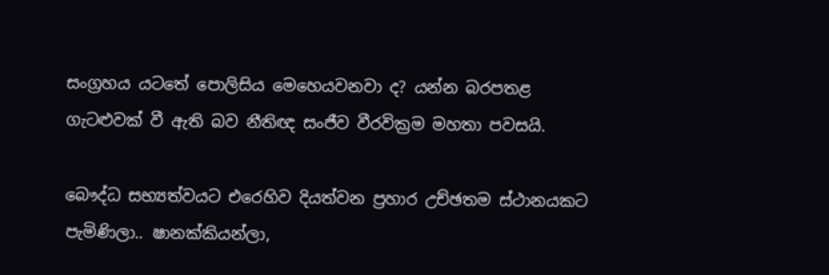සංග්‍රහය යටතේ පොලිසිය මෙහෙයවනවා ද? යන්න බරපතළ ගැටළුවක් වී ඇති බව නීතිඥ සංජීව වීරවික්‍රම මහතා පවසයි.

බෞද්ධ සභ්‍යත්වයට එරෙහිව දියත්වන ප්‍රහාර උච්ඡතම ස්ථානයකට පැමිණිලා.. ෂානක්කියන්ලා,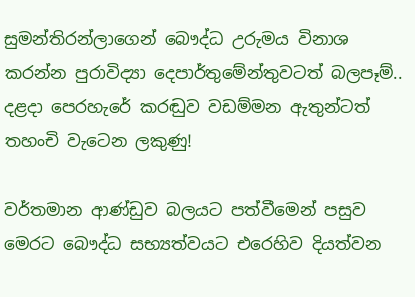සුමන්තිරන්ලාගෙන් බෞද්ධ උරුමය විනාශ කරන්න පුරාවිද්‍යා දෙපාර්තුමේන්තුවටත් බලපෑම්.. දළදා පෙරහැරේ කරඬුව වඩම්මන ඇතුන්ටත් තහංචි වැටෙන ලකුණු!

වර්තමාන ආණ්ඩුව බලයට පත්වීමෙන් පසුව මෙරට බෞද්ධ සභ්‍යත්වයට එරෙහිව දියත්වන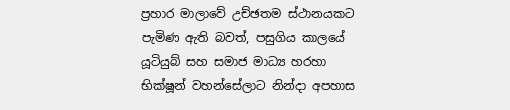ප්‍රහාර මාලාවේ උච්ඡතම ස්ථානයකට පැමිණ ඇති බවත්, පසුගිය කාලයේ යූටියුබ් සහ සමාජ මාධ්‍ය හරහා භික්ෂූන් වහන්සේලාට නින්දා අපහාස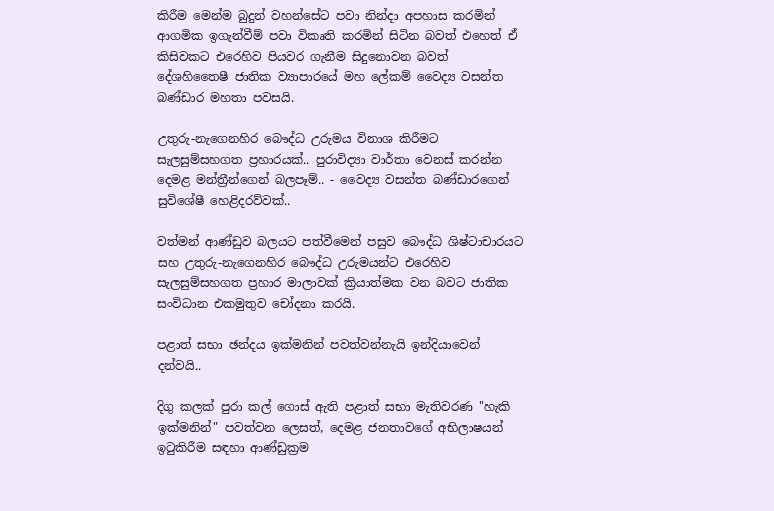කිරීම මෙන්ම බුදුන් වහන්සේට පවා නින්දා අපහාස කරමින් ආගමික ඉගැන්වීම් පවා විකෘති කරමින් සිටින බවත් එහෙත් ඒ කිසිවකට එරෙහිව පියවර ගැනීම සිදුනොවන බවත් දේශහිතෛෂී ජාතික ව්‍යාපාරයේ මහ ලේකම් වෛද්‍ය වසන්ත බණ්ඩාර මහතා පවසයි.

උතුරු-නැගෙනහිර බෞද්ධ උරුමය විනාශ කිරීමට සැලසුම්සහගත ප්‍රහාරයක්.. පුරාවිද්‍යා වාර්තා වෙනස් කරන්න දෙමළ මන්ත්‍රීන්ගෙන් බලපෑම්.. - වෛද්‍ය වසන්ත බණ්ඩාරගෙන් සුවිශේෂී හෙළිදරව්වක්..

වත්මන් ආණ්ඩුව බලයට පත්වීමෙන් පසුව බෞද්ධ ශිෂ්ටාචාරයට සහ උතුරු-නැගෙනහිර බෞද්ධ උරුමයන්ට එරෙහිව සැලසුම්සහගත ප්‍රහාර මාලාවක් ක්‍රියාත්මක වන බවට ජාතික සංවිධාන එකමුතුව චෝදනා කරයි.

පළාත් සභා ඡන්දය ඉක්මනින් පවත්වන්නැයි ඉන්දියාවෙන් දන්වයි..

දිගු කලක් පුරා කල් ගොස් ඇති පළාත් සභා මැතිවරණ "හැකි ඉක්මනින්" පවත්වන ලෙසත්, දෙමළ ජනතාවගේ අභිලාෂයන් ඉටුකිරීම සඳහා ආණ්ඩුක්‍රම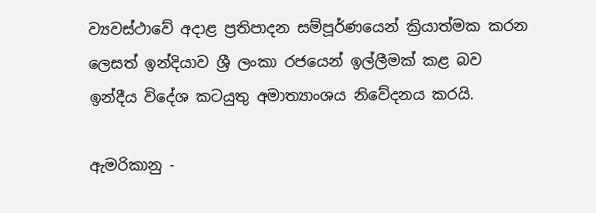ව්‍යවස්ථාවේ අදාළ ප්‍රතිපාදන සම්පූර්ණයෙන් ක්‍රියාත්මක කරන ලෙසත් ඉන්දියාව ශ්‍රී ලංකා රජයෙන් ඉල්ලීමක් කළ බව ඉන්දීය විදේශ කටයුතු අමාත්‍යාංශය නිවේදනය කරයි.

ඇමරිකානු -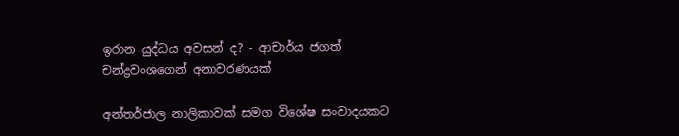ඉරාන යුද්ධය අවසන් ද? - ආචාර්ය ජගත් චන්ද්‍රවංශගෙන් අනාවරණයක්

අන්තර්ජාල නාලිකාවක් සමග විශේෂ සංවාදයකට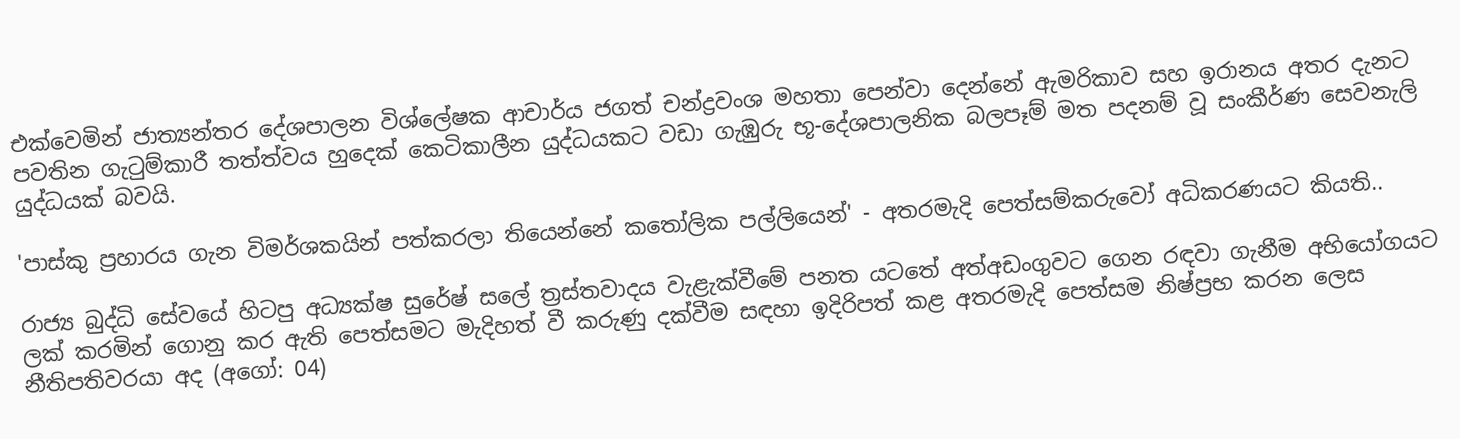එක්වෙමින් ජාත්‍යන්තර දේශපාලන විශ්ලේෂක ආචාර්ය ජගත් චන්ද්‍රවංශ මහතා පෙන්වා දෙන්නේ ඇමරිකාව සහ ඉරානය අතර දැනට පවතින ගැටුම්කාරී තත්ත්වය හුදෙක් කෙටිකාලීන යුද්ධයකට වඩා ගැඹුරු භූ-දේශපාලනික බලපෑම් මත පදනම් වූ සංකීර්ණ සෙවනැලි යුද්ධයක් බවයි.

'පාස්කු ප්‍රහාරය ගැන විමර්ශකයින් පත්කරලා තියෙන්නේ කතෝලික පල්ලියෙන්' - අතරමැදි පෙත්සම්කරුවෝ අධිකරණයට කියති..

රාජ්‍ය බුද්ධි සේවයේ හිටපු අධ්‍යක්ෂ සුරේෂ් සලේ ත්‍රස්තවාදය වැළැක්වීමේ පනත යටතේ අත්අඩංගුවට ගෙන රඳවා ගැනීම අභියෝගයට ලක් කරමින් ගොනු කර ඇති පෙත්සමට මැදිහත් වී කරුණු දක්වීම සඳහා ඉදිරිපත් කළ අතරමැදි පෙත්සම නිෂ්ප්‍රභ කරන ලෙස නීතිපතිවරයා අද (අගෝ: 04)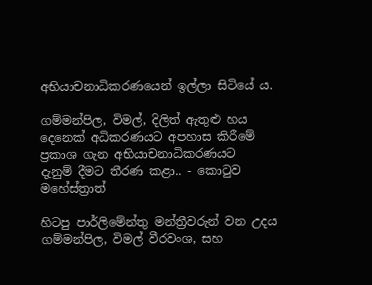අභියාචනාධිකරණයෙන් ඉල්ලා සිටියේ ය.

ගම්මන්පිල, විමල්, දිලිත් ඇතුළු හය දෙනෙක් අධිකරණයට අපහාස කිරීමේ ප්‍රකාශ ගැන අභියාචනාධිකරණයට දැනුම් ‍දීමට තීරණ කළා.. - කොටුව මහේස්ත්‍රාත්

හිටපු පාර්ලිමේන්තු මන්ත්‍රීවරුන් වන උදය ගම්මන්පිල, විමල් වීරවංශ, සහ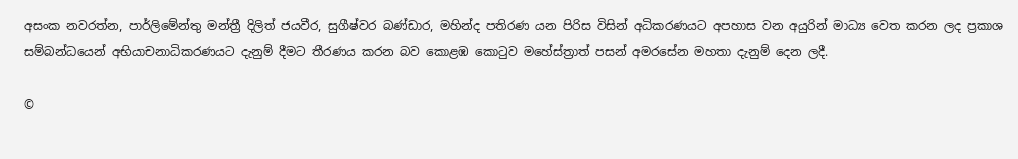අසංක නවරත්න, පාර්ලිමේන්තු මන්ත්‍රී දිලිත් ජයවීර, සුගීෂ්වර බණ්ඩාර, මහින්ද පතිරණ යන පිරිස විසින් අධිකරණයට අපහාස වන අයුරින් මාධ්‍ය වෙත කරන ලද ප්‍රකාශ සම්බන්ධයෙන් අභියාචනාධිකරණයට දැනුම් දීමට තීරණය කරන බව කොළඹ කොටුව මහේස්ත්‍රාත් පසන් අමරසේන මහතා දැනුම් දෙන ලදී.

©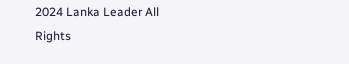2024 Lanka Leader All Rights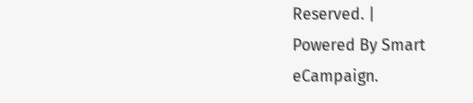Reserved. |
Powered By Smart eCampaign.